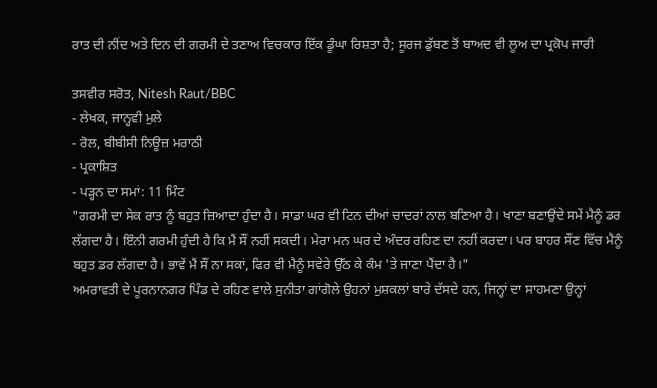ਰਾਤ ਦੀ ਨੀਂਦ ਅਤੇ ਦਿਨ ਦੀ ਗਰਮੀ ਦੇ ਤਣਾਅ ਵਿਚਕਾਰ ਇੱਕ ਡੂੰਘਾ ਰਿਸ਼ਤਾ ਹੈ; ਸੂਰਜ ਡੁੱਬਣ ਤੋਂ ਬਾਅਦ ਵੀ ਲੂਅ ਦਾ ਪ੍ਰਕੋਪ ਜਾਰੀ

ਤਸਵੀਰ ਸਰੋਤ, Nitesh Raut/BBC
- ਲੇਖਕ, ਜਾਨ੍ਹਵੀ ਮੁਲੇ
- ਰੋਲ, ਬੀਬੀਸੀ ਨਿਊਜ਼ ਮਰਾਠੀ
- ਪ੍ਰਕਾਸ਼ਿਤ
- ਪੜ੍ਹਨ ਦਾ ਸਮਾਂ: 11 ਮਿੰਟ
"ਗਰਮੀ ਦਾ ਸੇਕ ਰਾਤ ਨੂੰ ਬਹੁਤ ਜ਼ਿਆਦਾ ਹੁੰਦਾ ਹੈ। ਸਾਡਾ ਘਰ ਵੀ ਟਿਨ ਦੀਆਂ ਚਾਦਰਾਂ ਨਾਲ ਬਣਿਆ ਹੈ। ਖਾਣਾ ਬਣਾਉਂਦੇ ਸਮੇਂ ਮੈਨੂੰ ਡਰ ਲੱਗਦਾ ਹੈ। ਇੰਨੀ ਗਰਮੀ ਹੁੰਦੀ ਹੈ ਕਿ ਮੈਂ ਸੌਂ ਨਹੀਂ ਸਕਦੀ। ਮੇਰਾ ਮਨ ਘਰ ਦੇ ਅੰਦਰ ਰਹਿਣ ਦਾ ਨਹੀਂ ਕਰਦਾ। ਪਰ ਬਾਹਰ ਸੌਂਣ ਵਿੱਚ ਮੈਨੂੰ ਬਹੁਤ ਡਰ ਲੱਗਦਾ ਹੈ। ਭਾਵੇਂ ਮੈਂ ਸੌਂ ਨਾ ਸਕਾਂ, ਫਿਰ ਵੀ ਮੈਨੂੰ ਸਵੇਰੇ ਉੱਠ ਕੇ ਕੰਮ 'ਤੇ ਜਾਣਾ ਪੈਂਦਾ ਹੈ।"
ਅਮਰਾਵਤੀ ਦੇ ਪੂਰਨਾਨਗਰ ਪਿੰਡ ਦੇ ਰਹਿਣ ਵਾਲੇ ਸੁਨੀਤਾ ਗਾਂਗੋਲੇ ਉਹਨਾਂ ਮੁਸ਼ਕਲਾਂ ਬਾਰੇ ਦੱਸਦੇ ਹਨ, ਜਿਨ੍ਹਾਂ ਦਾ ਸਾਹਮਣਾ ਉਨ੍ਹਾਂ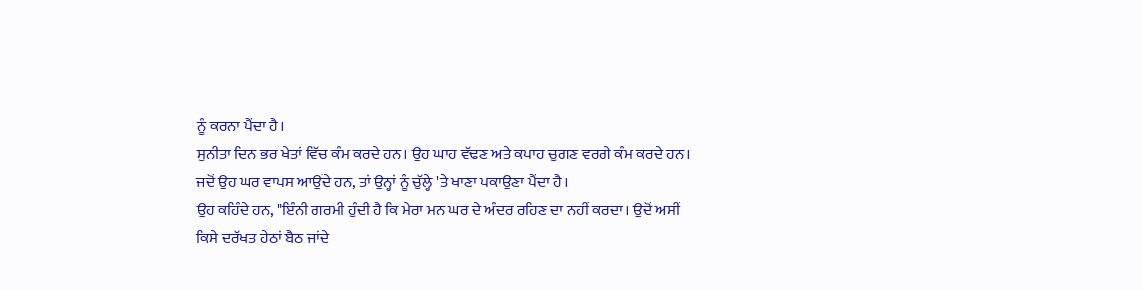ਨੂੰ ਕਰਨਾ ਪੈਂਦਾ ਹੈ।
ਸੁਨੀਤਾ ਦਿਨ ਭਰ ਖੇਤਾਂ ਵਿੱਚ ਕੰਮ ਕਰਦੇ ਹਨ। ਉਹ ਘਾਹ ਵੱਢਣ ਅਤੇ ਕਪਾਹ ਚੁਗਣ ਵਰਗੇ ਕੰਮ ਕਰਦੇ ਹਨ। ਜਦੋਂ ਉਹ ਘਰ ਵਾਪਸ ਆਉਂਦੇ ਹਨ, ਤਾਂ ਉਨ੍ਹਾਂ ਨੂੰ ਚੁੱਲ੍ਹੇ 'ਤੇ ਖਾਣਾ ਪਕਾਉਣਾ ਪੈਂਦਾ ਹੈ।
ਉਹ ਕਹਿੰਦੇ ਹਨ, "ਇੰਨੀ ਗਰਮੀ ਹੁੰਦੀ ਹੈ ਕਿ ਮੇਰਾ ਮਨ ਘਰ ਦੇ ਅੰਦਰ ਰਹਿਣ ਦਾ ਨਹੀਂ ਕਰਦਾ। ਉਦੋਂ ਅਸੀਂ ਕਿਸੇ ਦਰੱਖਤ ਹੇਠਾਂ ਬੈਠ ਜਾਂਦੇ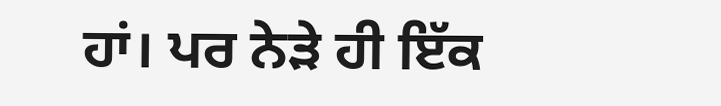ਹਾਂ। ਪਰ ਨੇੜੇ ਹੀ ਇੱਕ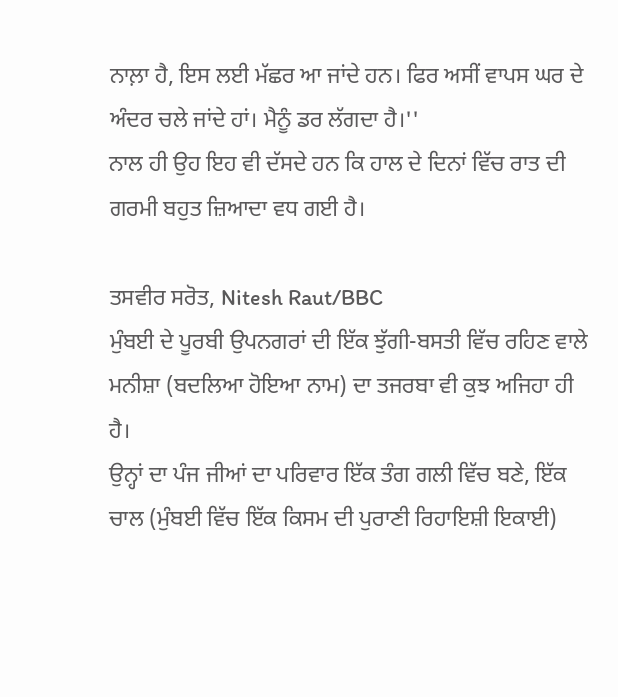ਨਾਲ਼ਾ ਹੈ, ਇਸ ਲਈ ਮੱਛਰ ਆ ਜਾਂਦੇ ਹਨ। ਫਿਰ ਅਸੀਂ ਵਾਪਸ ਘਰ ਦੇ ਅੰਦਰ ਚਲੇ ਜਾਂਦੇ ਹਾਂ। ਮੈਨੂੰ ਡਰ ਲੱਗਦਾ ਹੈ।''
ਨਾਲ ਹੀ ਉਹ ਇਹ ਵੀ ਦੱਸਦੇ ਹਨ ਕਿ ਹਾਲ ਦੇ ਦਿਨਾਂ ਵਿੱਚ ਰਾਤ ਦੀ ਗਰਮੀ ਬਹੁਤ ਜ਼ਿਆਦਾ ਵਧ ਗਈ ਹੈ।

ਤਸਵੀਰ ਸਰੋਤ, Nitesh Raut/BBC
ਮੁੰਬਈ ਦੇ ਪੂਰਬੀ ਉਪਨਗਰਾਂ ਦੀ ਇੱਕ ਝੁੱਗੀ-ਬਸਤੀ ਵਿੱਚ ਰਹਿਣ ਵਾਲੇ ਮਨੀਸ਼ਾ (ਬਦਲਿਆ ਹੋਇਆ ਨਾਮ) ਦਾ ਤਜਰਬਾ ਵੀ ਕੁਝ ਅਜਿਹਾ ਹੀ ਹੈ।
ਉਨ੍ਹਾਂ ਦਾ ਪੰਜ ਜੀਆਂ ਦਾ ਪਰਿਵਾਰ ਇੱਕ ਤੰਗ ਗਲੀ ਵਿੱਚ ਬਣੇ, ਇੱਕ ਚਾਲ (ਮੁੰਬਈ ਵਿੱਚ ਇੱਕ ਕਿਸਮ ਦੀ ਪੁਰਾਣੀ ਰਿਹਾਇਸ਼ੀ ਇਕਾਈ)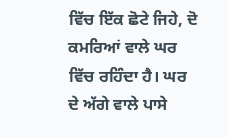ਵਿੱਚ ਇੱਕ ਛੋਟੇ ਜਿਹੇ, ਦੋ ਕਮਰਿਆਂ ਵਾਲੇ ਘਰ ਵਿੱਚ ਰਹਿੰਦਾ ਹੈ। ਘਰ ਦੇ ਅੱਗੇ ਵਾਲੇ ਪਾਸੇ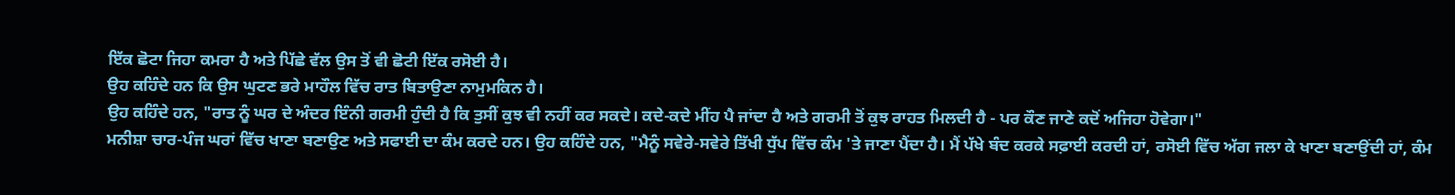ਇੱਕ ਛੋਟਾ ਜਿਹਾ ਕਮਰਾ ਹੈ ਅਤੇ ਪਿੱਛੇ ਵੱਲ ਉਸ ਤੋਂ ਵੀ ਛੋਟੀ ਇੱਕ ਰਸੋਈ ਹੈ।
ਉਹ ਕਹਿੰਦੇ ਹਨ ਕਿ ਉਸ ਘੁਟਣ ਭਰੇ ਮਾਹੌਲ ਵਿੱਚ ਰਾਤ ਬਿਤਾਉਣਾ ਨਾਮੁਮਕਿਨ ਹੈ।
ਉਹ ਕਹਿੰਦੇ ਹਨ, "ਰਾਤ ਨੂੰ ਘਰ ਦੇ ਅੰਦਰ ਇੰਨੀ ਗਰਮੀ ਹੁੰਦੀ ਹੈ ਕਿ ਤੁਸੀਂ ਕੁਝ ਵੀ ਨਹੀਂ ਕਰ ਸਕਦੇ। ਕਦੇ-ਕਦੇ ਮੀਂਹ ਪੈ ਜਾਂਦਾ ਹੈ ਅਤੇ ਗਰਮੀ ਤੋਂ ਕੁਝ ਰਾਹਤ ਮਿਲਦੀ ਹੈ - ਪਰ ਕੌਣ ਜਾਣੇ ਕਦੋਂ ਅਜਿਹਾ ਹੋਵੇਗਾ।"
ਮਨੀਸ਼ਾ ਚਾਰ-ਪੰਜ ਘਰਾਂ ਵਿੱਚ ਖਾਣਾ ਬਣਾਉਣ ਅਤੇ ਸਫਾਈ ਦਾ ਕੰਮ ਕਰਦੇ ਹਨ। ਉਹ ਕਹਿੰਦੇ ਹਨ, "ਮੈਨੂੰ ਸਵੇਰੇ-ਸਵੇਰੇ ਤਿੱਖੀ ਧੁੱਪ ਵਿੱਚ ਕੰਮ 'ਤੇ ਜਾਣਾ ਪੈਂਦਾ ਹੈ। ਮੈਂ ਪੱਖੇ ਬੰਦ ਕਰਕੇ ਸਫ਼ਾਈ ਕਰਦੀ ਹਾਂ, ਰਸੋਈ ਵਿੱਚ ਅੱਗ ਜਲਾ ਕੇ ਖਾਣਾ ਬਣਾਉਂਦੀ ਹਾਂ, ਕੰਮ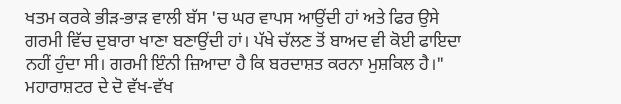ਖਤਮ ਕਰਕੇ ਭੀੜ-ਭਾੜ ਵਾਲੀ ਬੱਸ 'ਚ ਘਰ ਵਾਪਸ ਆਉਂਦੀ ਹਾਂ ਅਤੇ ਫਿਰ ਉਸੇ ਗਰਮੀ ਵਿੱਚ ਦੁਬਾਰਾ ਖਾਣਾ ਬਣਾਉਂਦੀ ਹਾਂ। ਪੱਖੇ ਚੱਲਣ ਤੋਂ ਬਾਅਦ ਵੀ ਕੋਈ ਫਾਇਦਾ ਨਹੀਂ ਹੁੰਦਾ ਸੀ। ਗਰਮੀ ਇੰਨੀ ਜ਼ਿਆਦਾ ਹੈ ਕਿ ਬਰਦਾਸ਼ਤ ਕਰਨਾ ਮੁਸ਼ਕਿਲ ਹੈ।"
ਮਹਾਰਾਸ਼ਟਰ ਦੇ ਦੋ ਵੱਖ-ਵੱਖ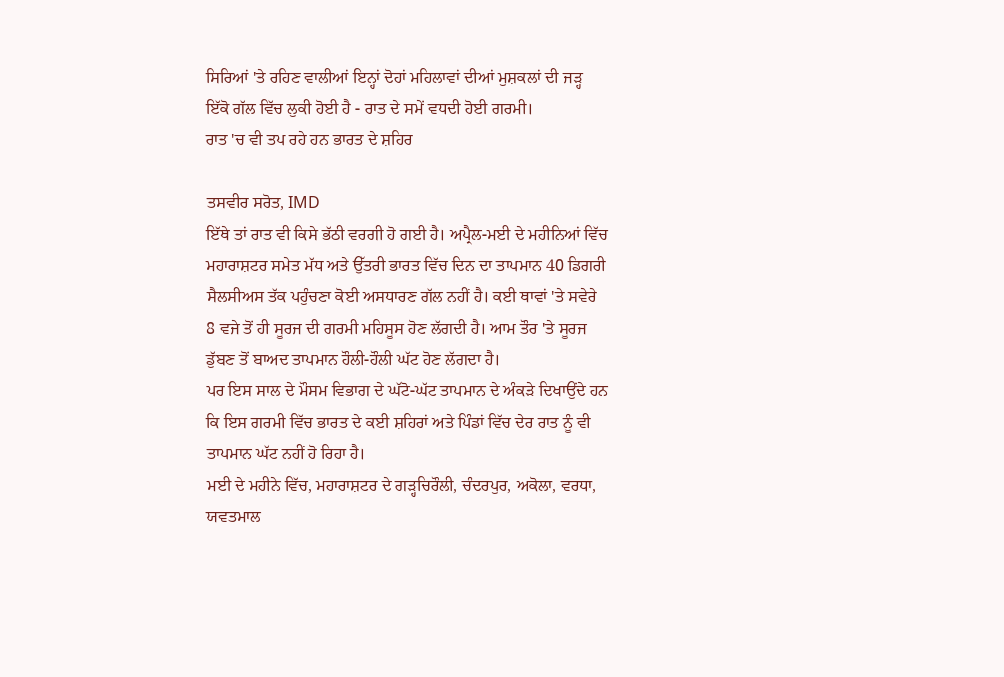ਸਿਰਿਆਂ 'ਤੇ ਰਹਿਣ ਵਾਲੀਆਂ ਇਨ੍ਹਾਂ ਦੋਹਾਂ ਮਹਿਲਾਵਾਂ ਦੀਆਂ ਮੁਸ਼ਕਲਾਂ ਦੀ ਜੜ੍ਹ ਇੱਕੋ ਗੱਲ ਵਿੱਚ ਲੁਕੀ ਹੋਈ ਹੈ - ਰਾਤ ਦੇ ਸਮੇਂ ਵਧਦੀ ਹੋਈ ਗਰਮੀ।
ਰਾਤ 'ਚ ਵੀ ਤਪ ਰਹੇ ਹਨ ਭਾਰਤ ਦੇ ਸ਼ਹਿਰ

ਤਸਵੀਰ ਸਰੋਤ, IMD
ਇੱਥੇ ਤਾਂ ਰਾਤ ਵੀ ਕਿਸੇ ਭੱਠੀ ਵਰਗੀ ਹੋ ਗਈ ਹੈ। ਅਪ੍ਰੈਲ-ਮਈ ਦੇ ਮਹੀਨਿਆਂ ਵਿੱਚ ਮਹਾਰਾਸ਼ਟਰ ਸਮੇਤ ਮੱਧ ਅਤੇ ਉੱਤਰੀ ਭਾਰਤ ਵਿੱਚ ਦਿਨ ਦਾ ਤਾਪਮਾਨ 40 ਡਿਗਰੀ ਸੈਲਸੀਅਸ ਤੱਕ ਪਹੁੰਚਣਾ ਕੋਈ ਅਸਧਾਰਣ ਗੱਲ ਨਹੀਂ ਹੈ। ਕਈ ਥਾਵਾਂ 'ਤੇ ਸਵੇਰੇ 8 ਵਜੇ ਤੋਂ ਹੀ ਸੂਰਜ ਦੀ ਗਰਮੀ ਮਹਿਸੂਸ ਹੋਣ ਲੱਗਦੀ ਹੈ। ਆਮ ਤੌਰ 'ਤੇ ਸੂਰਜ ਡੁੱਬਣ ਤੋਂ ਬਾਅਦ ਤਾਪਮਾਨ ਹੌਲੀ-ਹੌਲੀ ਘੱਟ ਹੋਣ ਲੱਗਦਾ ਹੈ।
ਪਰ ਇਸ ਸਾਲ ਦੇ ਮੌਸਮ ਵਿਭਾਗ ਦੇ ਘੱਟੋ-ਘੱਟ ਤਾਪਮਾਨ ਦੇ ਅੰਕੜੇ ਦਿਖਾਉਂਦੇ ਹਨ ਕਿ ਇਸ ਗਰਮੀ ਵਿੱਚ ਭਾਰਤ ਦੇ ਕਈ ਸ਼ਹਿਰਾਂ ਅਤੇ ਪਿੰਡਾਂ ਵਿੱਚ ਦੇਰ ਰਾਤ ਨੂੰ ਵੀ ਤਾਪਮਾਨ ਘੱਟ ਨਹੀਂ ਹੋ ਰਿਹਾ ਹੈ।
ਮਈ ਦੇ ਮਹੀਨੇ ਵਿੱਚ, ਮਹਾਰਾਸ਼ਟਰ ਦੇ ਗੜ੍ਹਚਿਰੌਲੀ, ਚੰਦਰਪੁਰ, ਅਕੋਲਾ, ਵਰਧਾ, ਯਵਤਮਾਲ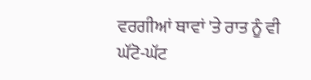ਵਰਗੀਆਂ ਥਾਵਾਂ 'ਤੇ ਰਾਤ ਨੂੰ ਵੀ ਘੱਟੋ-ਘੱਟ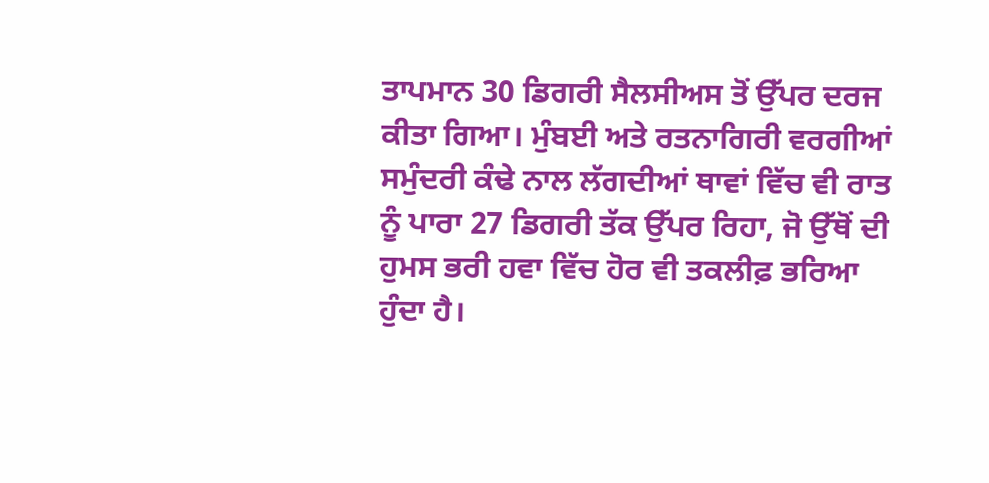ਤਾਪਮਾਨ 30 ਡਿਗਰੀ ਸੈਲਸੀਅਸ ਤੋਂ ਉੱਪਰ ਦਰਜ ਕੀਤਾ ਗਿਆ। ਮੁੰਬਈ ਅਤੇ ਰਤਨਾਗਿਰੀ ਵਰਗੀਆਂ ਸਮੁੰਦਰੀ ਕੰਢੇ ਨਾਲ ਲੱਗਦੀਆਂ ਥਾਵਾਂ ਵਿੱਚ ਵੀ ਰਾਤ ਨੂੰ ਪਾਰਾ 27 ਡਿਗਰੀ ਤੱਕ ਉੱਪਰ ਰਿਹਾ, ਜੋ ਉੱਥੋਂ ਦੀ ਹੁਮਸ ਭਰੀ ਹਵਾ ਵਿੱਚ ਹੋਰ ਵੀ ਤਕਲੀਫ਼ ਭਰਿਆ ਹੁੰਦਾ ਹੈ।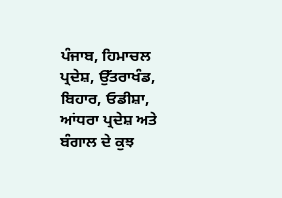ਪੰਜਾਬ, ਹਿਮਾਚਲ ਪ੍ਰਦੇਸ਼, ਉੱਤਰਾਖੰਡ, ਬਿਹਾਰ, ਓਡੀਸ਼ਾ, ਆਂਧਰਾ ਪ੍ਰਦੇਸ਼ ਅਤੇ ਬੰਗਾਲ ਦੇ ਕੁਝ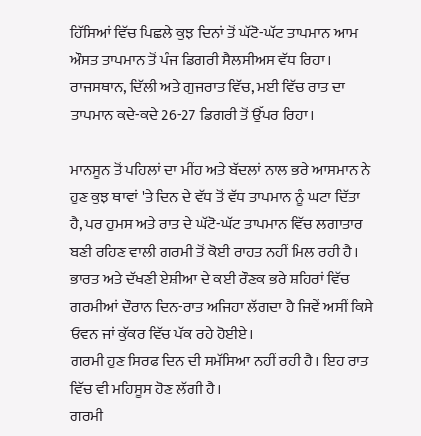ਹਿੱਸਿਆਂ ਵਿੱਚ ਪਿਛਲੇ ਕੁਝ ਦਿਨਾਂ ਤੋਂ ਘੱਟੋ-ਘੱਟ ਤਾਪਮਾਨ ਆਮ ਔਸਤ ਤਾਪਮਾਨ ਤੋਂ ਪੰਜ ਡਿਗਰੀ ਸੈਲਸੀਅਸ ਵੱਧ ਰਿਹਾ। ਰਾਜਸਥਾਨ, ਦਿੱਲੀ ਅਤੇ ਗੁਜਰਾਤ ਵਿੱਚ, ਮਈ ਵਿੱਚ ਰਾਤ ਦਾ ਤਾਪਮਾਨ ਕਦੇ-ਕਦੇ 26-27 ਡਿਗਰੀ ਤੋਂ ਉੱਪਰ ਰਿਹਾ।

ਮਾਨਸੂਨ ਤੋਂ ਪਹਿਲਾਂ ਦਾ ਮੀਂਹ ਅਤੇ ਬੱਦਲਾਂ ਨਾਲ ਭਰੇ ਆਸਮਾਨ ਨੇ ਹੁਣ ਕੁਝ ਥਾਵਾਂ 'ਤੇ ਦਿਨ ਦੇ ਵੱਧ ਤੋਂ ਵੱਧ ਤਾਪਮਾਨ ਨੂੰ ਘਟਾ ਦਿੱਤਾ ਹੈ, ਪਰ ਹੁਮਸ ਅਤੇ ਰਾਤ ਦੇ ਘੱਟੋ-ਘੱਟ ਤਾਪਮਾਨ ਵਿੱਚ ਲਗਾਤਾਰ ਬਣੀ ਰਹਿਣ ਵਾਲੀ ਗਰਮੀ ਤੋਂ ਕੋਈ ਰਾਹਤ ਨਹੀਂ ਮਿਲ ਰਹੀ ਹੈ।
ਭਾਰਤ ਅਤੇ ਦੱਖਣੀ ਏਸ਼ੀਆ ਦੇ ਕਈ ਰੌਣਕ ਭਰੇ ਸ਼ਹਿਰਾਂ ਵਿੱਚ ਗਰਮੀਆਂ ਦੌਰਾਨ ਦਿਨ-ਰਾਤ ਅਜਿਹਾ ਲੱਗਦਾ ਹੈ ਜਿਵੇਂ ਅਸੀਂ ਕਿਸੇ ਓਵਨ ਜਾਂ ਕੁੱਕਰ ਵਿੱਚ ਪੱਕ ਰਹੇ ਹੋਈਏ।
ਗਰਮੀ ਹੁਣ ਸਿਰਫ ਦਿਨ ਦੀ ਸਮੱਸਿਆ ਨਹੀਂ ਰਹੀ ਹੈ। ਇਹ ਰਾਤ ਵਿੱਚ ਵੀ ਮਹਿਸੂਸ ਹੋਣ ਲੱਗੀ ਹੈ।
ਗਰਮੀ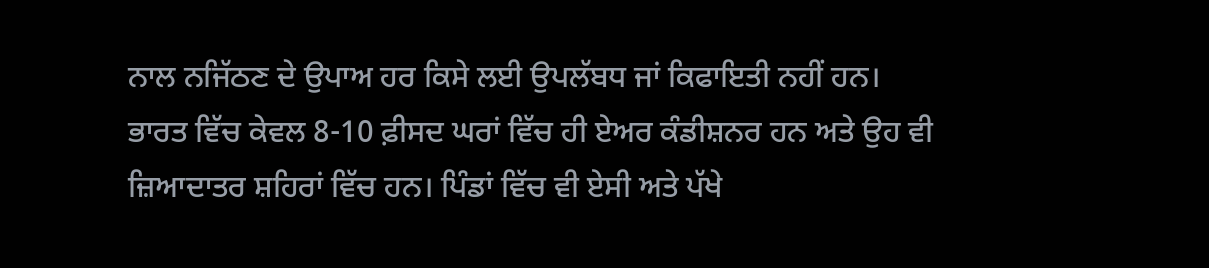ਨਾਲ ਨਜਿੱਠਣ ਦੇ ਉਪਾਅ ਹਰ ਕਿਸੇ ਲਈ ਉਪਲੱਬਧ ਜਾਂ ਕਿਫਾਇਤੀ ਨਹੀਂ ਹਨ। ਭਾਰਤ ਵਿੱਚ ਕੇਵਲ 8-10 ਫ਼ੀਸਦ ਘਰਾਂ ਵਿੱਚ ਹੀ ਏਅਰ ਕੰਡੀਸ਼ਨਰ ਹਨ ਅਤੇ ਉਹ ਵੀ ਜ਼ਿਆਦਾਤਰ ਸ਼ਹਿਰਾਂ ਵਿੱਚ ਹਨ। ਪਿੰਡਾਂ ਵਿੱਚ ਵੀ ਏਸੀ ਅਤੇ ਪੱਖੇ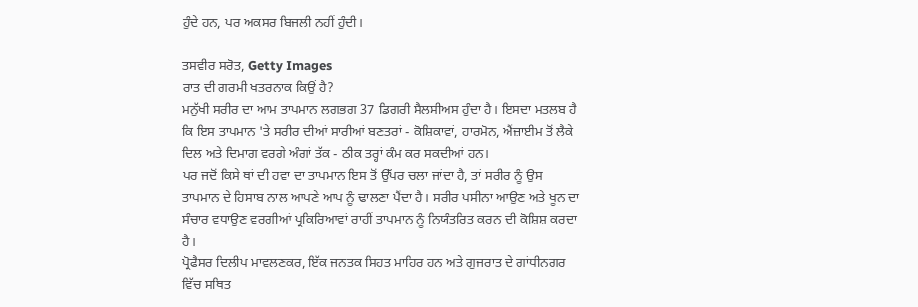ਹੁੰਦੇ ਹਨ, ਪਰ ਅਕਸਰ ਬਿਜਲੀ ਨਹੀਂ ਹੁੰਦੀ।

ਤਸਵੀਰ ਸਰੋਤ, Getty Images
ਰਾਤ ਦੀ ਗਰਮੀ ਖਤਰਨਾਕ ਕਿਉਂ ਹੈ?
ਮਨੁੱਖੀ ਸਰੀਰ ਦਾ ਆਮ ਤਾਪਮਾਨ ਲਗਭਗ 37 ਡਿਗਰੀ ਸੈਲਸੀਅਸ ਹੁੰਦਾ ਹੈ। ਇਸਦਾ ਮਤਲਬ ਹੈ ਕਿ ਇਸ ਤਾਪਮਾਨ 'ਤੇ ਸਰੀਰ ਦੀਆਂ ਸਾਰੀਆਂ ਬਣਤਰਾਂ - ਕੋਸ਼ਿਕਾਵਾਂ, ਹਾਰਮੋਨ, ਐਂਜ਼ਾਈਮ ਤੋਂ ਲੈਕੇ ਦਿਲ ਅਤੇ ਦਿਮਾਗ ਵਰਗੇ ਅੰਗਾਂ ਤੱਕ - ਠੀਕ ਤਰ੍ਹਾਂ ਕੰਮ ਕਰ ਸਕਦੀਆਂ ਹਨ।
ਪਰ ਜਦੋਂ ਕਿਸੇ ਥਾਂ ਦੀ ਹਵਾ ਦਾ ਤਾਪਮਾਨ ਇਸ ਤੋਂ ਉੱਪਰ ਚਲਾ ਜਾਂਦਾ ਹੈ, ਤਾਂ ਸਰੀਰ ਨੂੰ ਉਸ ਤਾਪਮਾਨ ਦੇ ਹਿਸਾਬ ਨਾਲ ਆਪਣੇ ਆਪ ਨੂੰ ਢਾਲਣਾ ਪੈਂਦਾ ਹੈ। ਸਰੀਰ ਪਸੀਨਾ ਆਉਣ ਅਤੇ ਖੂਨ ਦਾ ਸੰਚਾਰ ਵਧਾਉਣ ਵਰਗੀਆਂ ਪ੍ਰਕਿਰਿਆਵਾਂ ਰਾਹੀਂ ਤਾਪਮਾਨ ਨੂੰ ਨਿਯੰਤਰਿਤ ਕਰਨ ਦੀ ਕੋਸ਼ਿਸ਼ ਕਰਦਾ ਹੈ।
ਪ੍ਰੋਫੈਸਰ ਦਿਲੀਪ ਮਾਵਲਣਕਰ, ਇੱਕ ਜਨਤਕ ਸਿਹਤ ਮਾਹਿਰ ਹਨ ਅਤੇ ਗੁਜਰਾਤ ਦੇ ਗਾਂਧੀਨਗਰ ਵਿੱਚ ਸਥਿਤ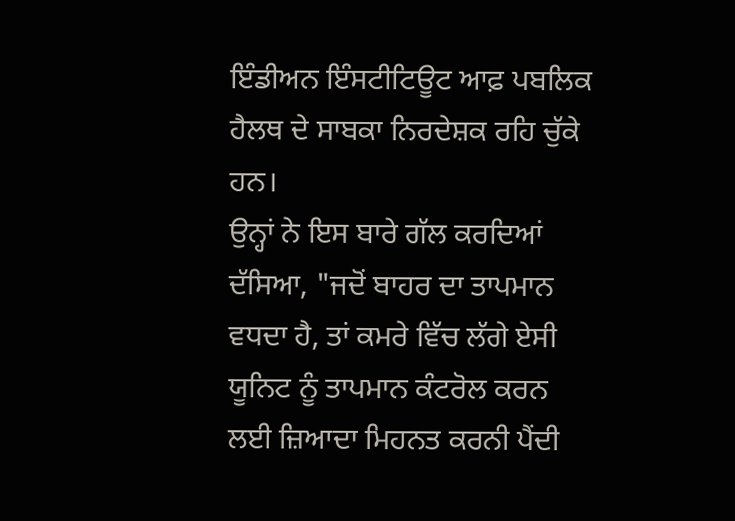ਇੰਡੀਅਨ ਇੰਸਟੀਟਿਊਟ ਆਫ਼ ਪਬਲਿਕ ਹੈਲਥ ਦੇ ਸਾਬਕਾ ਨਿਰਦੇਸ਼ਕ ਰਹਿ ਚੁੱਕੇ ਹਨ।
ਉਨ੍ਹਾਂ ਨੇ ਇਸ ਬਾਰੇ ਗੱਲ ਕਰਦਿਆਂ ਦੱਸਿਆ, "ਜਦੋਂ ਬਾਹਰ ਦਾ ਤਾਪਮਾਨ ਵਧਦਾ ਹੈ, ਤਾਂ ਕਮਰੇ ਵਿੱਚ ਲੱਗੇ ਏਸੀ ਯੂਨਿਟ ਨੂੰ ਤਾਪਮਾਨ ਕੰਟਰੋਲ ਕਰਨ ਲਈ ਜ਼ਿਆਦਾ ਮਿਹਨਤ ਕਰਨੀ ਪੈਂਦੀ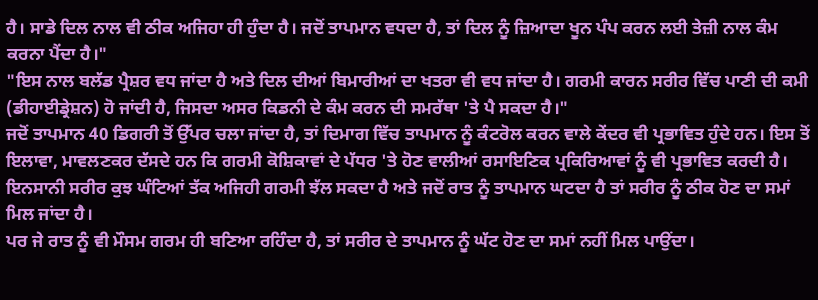ਹੈ। ਸਾਡੇ ਦਿਲ ਨਾਲ ਵੀ ਠੀਕ ਅਜਿਹਾ ਹੀ ਹੁੰਦਾ ਹੈ। ਜਦੋਂ ਤਾਪਮਾਨ ਵਧਦਾ ਹੈ, ਤਾਂ ਦਿਲ ਨੂੰ ਜ਼ਿਆਦਾ ਖੂਨ ਪੰਪ ਕਰਨ ਲਈ ਤੇਜ਼ੀ ਨਾਲ ਕੰਮ ਕਰਨਾ ਪੈਂਦਾ ਹੈ।"
"ਇਸ ਨਾਲ ਬਲੱਡ ਪ੍ਰੈਸ਼ਰ ਵਧ ਜਾਂਦਾ ਹੈ ਅਤੇ ਦਿਲ ਦੀਆਂ ਬਿਮਾਰੀਆਂ ਦਾ ਖਤਰਾ ਵੀ ਵਧ ਜਾਂਦਾ ਹੈ। ਗਰਮੀ ਕਾਰਨ ਸਰੀਰ ਵਿੱਚ ਪਾਣੀ ਦੀ ਕਮੀ (ਡੀਹਾਈਡ੍ਰੇਸ਼ਨ) ਹੋ ਜਾਂਦੀ ਹੈ, ਜਿਸਦਾ ਅਸਰ ਕਿਡਨੀ ਦੇ ਕੰਮ ਕਰਨ ਦੀ ਸਮਰੱਥਾ 'ਤੇ ਪੈ ਸਕਦਾ ਹੈ।"
ਜਦੋਂ ਤਾਪਮਾਨ 40 ਡਿਗਰੀ ਤੋਂ ਉੱਪਰ ਚਲਾ ਜਾਂਦਾ ਹੈ, ਤਾਂ ਦਿਮਾਗ ਵਿੱਚ ਤਾਪਮਾਨ ਨੂੰ ਕੰਟਰੋਲ ਕਰਨ ਵਾਲੇ ਕੇਂਦਰ ਵੀ ਪ੍ਰਭਾਵਿਤ ਹੁੰਦੇ ਹਨ। ਇਸ ਤੋਂ ਇਲਾਵਾ, ਮਾਵਲਣਕਰ ਦੱਸਦੇ ਹਨ ਕਿ ਗਰਮੀ ਕੋਸ਼ਿਕਾਵਾਂ ਦੇ ਪੱਧਰ 'ਤੇ ਹੋਣ ਵਾਲੀਆਂ ਰਸਾਇਣਿਕ ਪ੍ਰਕਿਰਿਆਵਾਂ ਨੂੰ ਵੀ ਪ੍ਰਭਾਵਿਤ ਕਰਦੀ ਹੈ।
ਇਨਸਾਨੀ ਸਰੀਰ ਕੁਝ ਘੰਟਿਆਂ ਤੱਕ ਅਜਿਹੀ ਗਰਮੀ ਝੱਲ ਸਕਦਾ ਹੈ ਅਤੇ ਜਦੋਂ ਰਾਤ ਨੂੰ ਤਾਪਮਾਨ ਘਟਦਾ ਹੈ ਤਾਂ ਸਰੀਰ ਨੂੰ ਠੀਕ ਹੋਣ ਦਾ ਸਮਾਂ ਮਿਲ ਜਾਂਦਾ ਹੈ।
ਪਰ ਜੇ ਰਾਤ ਨੂੰ ਵੀ ਮੌਸਮ ਗਰਮ ਹੀ ਬਣਿਆ ਰਹਿੰਦਾ ਹੈ, ਤਾਂ ਸਰੀਰ ਦੇ ਤਾਪਮਾਨ ਨੂੰ ਘੱਟ ਹੋਣ ਦਾ ਸਮਾਂ ਨਹੀਂ ਮਿਲ ਪਾਉਂਦਾ।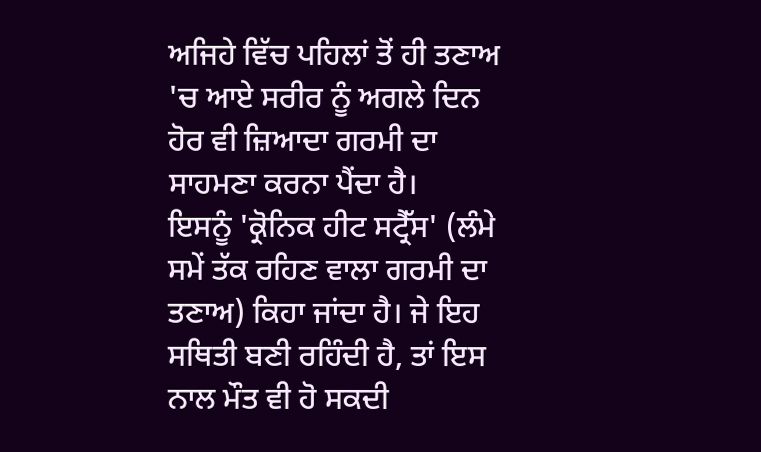ਅਜਿਹੇ ਵਿੱਚ ਪਹਿਲਾਂ ਤੋਂ ਹੀ ਤਣਾਅ 'ਚ ਆਏ ਸਰੀਰ ਨੂੰ ਅਗਲੇ ਦਿਨ ਹੋਰ ਵੀ ਜ਼ਿਆਦਾ ਗਰਮੀ ਦਾ ਸਾਹਮਣਾ ਕਰਨਾ ਪੈਂਦਾ ਹੈ।
ਇਸਨੂੰ 'ਕ੍ਰੋਨਿਕ ਹੀਟ ਸਟ੍ਰੈੱਸ' (ਲੰਮੇ ਸਮੇਂ ਤੱਕ ਰਹਿਣ ਵਾਲਾ ਗਰਮੀ ਦਾ ਤਣਾਅ) ਕਿਹਾ ਜਾਂਦਾ ਹੈ। ਜੇ ਇਹ ਸਥਿਤੀ ਬਣੀ ਰਹਿੰਦੀ ਹੈ, ਤਾਂ ਇਸ ਨਾਲ ਮੌਤ ਵੀ ਹੋ ਸਕਦੀ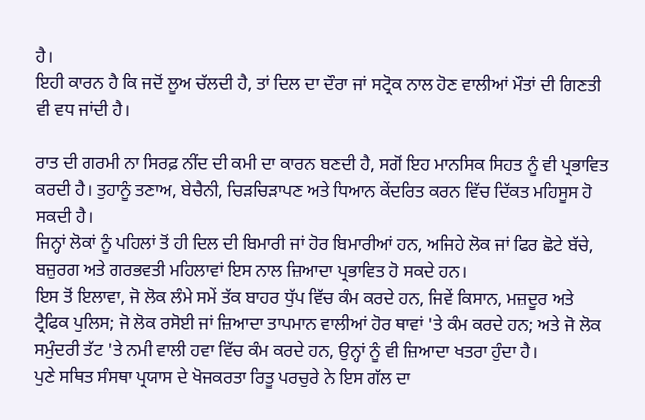ਹੈ।
ਇਹੀ ਕਾਰਨ ਹੈ ਕਿ ਜਦੋਂ ਲੂਅ ਚੱਲਦੀ ਹੈ, ਤਾਂ ਦਿਲ ਦਾ ਦੌਰਾ ਜਾਂ ਸਟ੍ਰੋਕ ਨਾਲ ਹੋਣ ਵਾਲੀਆਂ ਮੌਤਾਂ ਦੀ ਗਿਣਤੀ ਵੀ ਵਧ ਜਾਂਦੀ ਹੈ।

ਰਾਤ ਦੀ ਗਰਮੀ ਨਾ ਸਿਰਫ਼ ਨੀਂਦ ਦੀ ਕਮੀ ਦਾ ਕਾਰਨ ਬਣਦੀ ਹੈ, ਸਗੋਂ ਇਹ ਮਾਨਸਿਕ ਸਿਹਤ ਨੂੰ ਵੀ ਪ੍ਰਭਾਵਿਤ ਕਰਦੀ ਹੈ। ਤੁਹਾਨੂੰ ਤਣਾਅ, ਬੇਚੈਨੀ, ਚਿੜਚਿੜਾਪਣ ਅਤੇ ਧਿਆਨ ਕੇਂਦਰਿਤ ਕਰਨ ਵਿੱਚ ਦਿੱਕਤ ਮਹਿਸੂਸ ਹੋ ਸਕਦੀ ਹੈ।
ਜਿਨ੍ਹਾਂ ਲੋਕਾਂ ਨੂੰ ਪਹਿਲਾਂ ਤੋਂ ਹੀ ਦਿਲ ਦੀ ਬਿਮਾਰੀ ਜਾਂ ਹੋਰ ਬਿਮਾਰੀਆਂ ਹਨ, ਅਜਿਹੇ ਲੋਕ ਜਾਂ ਫਿਰ ਛੋਟੇ ਬੱਚੇ, ਬਜ਼ੁਰਗ ਅਤੇ ਗਰਭਵਤੀ ਮਹਿਲਾਵਾਂ ਇਸ ਨਾਲ ਜ਼ਿਆਦਾ ਪ੍ਰਭਾਵਿਤ ਹੋ ਸਕਦੇ ਹਨ।
ਇਸ ਤੋਂ ਇਲਾਵਾ, ਜੋ ਲੋਕ ਲੰਮੇ ਸਮੇਂ ਤੱਕ ਬਾਹਰ ਧੁੱਪ ਵਿੱਚ ਕੰਮ ਕਰਦੇ ਹਨ, ਜਿਵੇਂ ਕਿਸਾਨ, ਮਜ਼ਦੂਰ ਅਤੇ ਟ੍ਰੈਫਿਕ ਪੁਲਿਸ; ਜੋ ਲੋਕ ਰਸੋਈ ਜਾਂ ਜ਼ਿਆਦਾ ਤਾਪਮਾਨ ਵਾਲੀਆਂ ਹੋਰ ਥਾਵਾਂ 'ਤੇ ਕੰਮ ਕਰਦੇ ਹਨ; ਅਤੇ ਜੋ ਲੋਕ ਸਮੁੰਦਰੀ ਤੱਟ 'ਤੇ ਨਮੀ ਵਾਲੀ ਹਵਾ ਵਿੱਚ ਕੰਮ ਕਰਦੇ ਹਨ, ਉਨ੍ਹਾਂ ਨੂੰ ਵੀ ਜ਼ਿਆਦਾ ਖਤਰਾ ਹੁੰਦਾ ਹੈ।
ਪੁਣੇ ਸਥਿਤ ਸੰਸਥਾ ਪ੍ਰਯਾਸ ਦੇ ਖੋਜਕਰਤਾ ਰਿਤੂ ਪਰਚੁਰੇ ਨੇ ਇਸ ਗੱਲ ਦਾ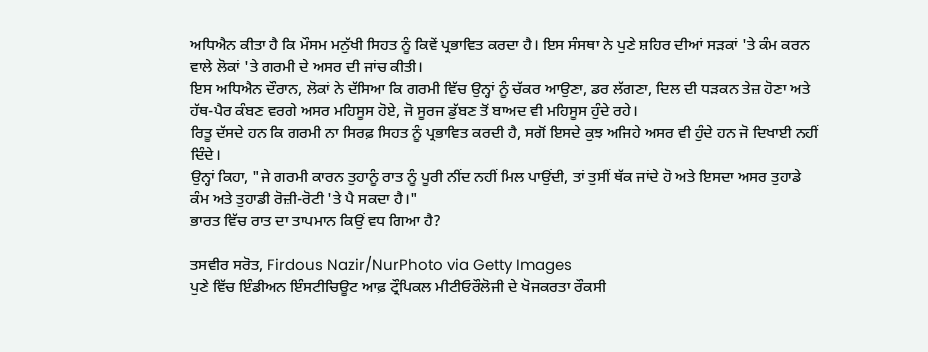ਅਧਿਐਨ ਕੀਤਾ ਹੈ ਕਿ ਮੌਸਮ ਮਨੁੱਖੀ ਸਿਹਤ ਨੂੰ ਕਿਵੇਂ ਪ੍ਰਭਾਵਿਤ ਕਰਦਾ ਹੈ। ਇਸ ਸੰਸਥਾ ਨੇ ਪੁਣੇ ਸ਼ਹਿਰ ਦੀਆਂ ਸੜਕਾਂ 'ਤੇ ਕੰਮ ਕਰਨ ਵਾਲੇ ਲੋਕਾਂ 'ਤੇ ਗਰਮੀ ਦੇ ਅਸਰ ਦੀ ਜਾਂਚ ਕੀਤੀ।
ਇਸ ਅਧਿਐਨ ਦੌਰਾਨ, ਲੋਕਾਂ ਨੇ ਦੱਸਿਆ ਕਿ ਗਰਮੀ ਵਿੱਚ ਉਨ੍ਹਾਂ ਨੂੰ ਚੱਕਰ ਆਉਣਾ, ਡਰ ਲੱਗਣਾ, ਦਿਲ ਦੀ ਧੜਕਨ ਤੇਜ਼ ਹੋਣਾ ਅਤੇ ਹੱਥ-ਪੈਰ ਕੰਬਣ ਵਰਗੇ ਅਸਰ ਮਹਿਸੂਸ ਹੋਏ, ਜੋ ਸੂਰਜ ਡੁੱਬਣ ਤੋਂ ਬਾਅਦ ਵੀ ਮਹਿਸੂਸ ਹੁੰਦੇ ਰਹੇ।
ਰਿਤੂ ਦੱਸਦੇ ਹਨ ਕਿ ਗਰਮੀ ਨਾ ਸਿਰਫ਼ ਸਿਹਤ ਨੂੰ ਪ੍ਰਭਾਵਿਤ ਕਰਦੀ ਹੈ, ਸਗੋਂ ਇਸਦੇ ਕੁਝ ਅਜਿਹੇ ਅਸਰ ਵੀ ਹੁੰਦੇ ਹਨ ਜੋ ਦਿਖਾਈ ਨਹੀਂ ਦਿੰਦੇ।
ਉਨ੍ਹਾਂ ਕਿਹਾ, "ਜੇ ਗਰਮੀ ਕਾਰਨ ਤੁਹਾਨੂੰ ਰਾਤ ਨੂੰ ਪੂਰੀ ਨੀਂਦ ਨਹੀਂ ਮਿਲ ਪਾਉਂਦੀ, ਤਾਂ ਤੁਸੀਂ ਥੱਕ ਜਾਂਦੇ ਹੋ ਅਤੇ ਇਸਦਾ ਅਸਰ ਤੁਹਾਡੇ ਕੰਮ ਅਤੇ ਤੁਹਾਡੀ ਰੋਜ਼ੀ-ਰੋਟੀ 'ਤੇ ਪੈ ਸਕਦਾ ਹੈ।"
ਭਾਰਤ ਵਿੱਚ ਰਾਤ ਦਾ ਤਾਪਮਾਨ ਕਿਉਂ ਵਧ ਗਿਆ ਹੈ?

ਤਸਵੀਰ ਸਰੋਤ, Firdous Nazir/NurPhoto via Getty Images
ਪੁਣੇ ਵਿੱਚ ਇੰਡੀਅਨ ਇੰਸਟੀਚਿਊਟ ਆਫ਼ ਟ੍ਰੌਪਿਕਲ ਮੀਟੀਓਰੌਲੋਜੀ ਦੇ ਖੋਜਕਰਤਾ ਰੌਕਸੀ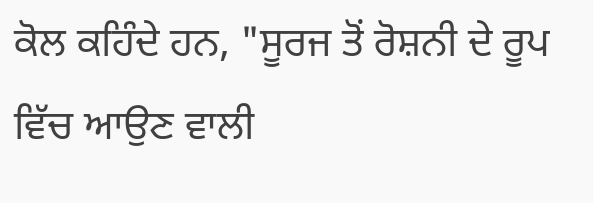ਕੋਲ ਕਹਿੰਦੇ ਹਨ, "ਸੂਰਜ ਤੋਂ ਰੋਸ਼ਨੀ ਦੇ ਰੂਪ ਵਿੱਚ ਆਉਣ ਵਾਲੀ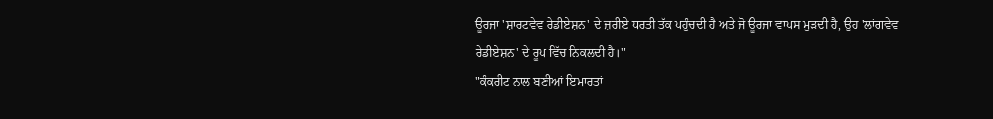ਊਰਜਾ 'ਸ਼ਾਰਟਵੇਵ ਰੇਡੀਏਸ਼ਨ' ਦੇ ਜ਼ਰੀਏ ਧਰਤੀ ਤੱਕ ਪਹੁੰਚਦੀ ਹੈ ਅਤੇ ਜੋ ਊਰਜਾ ਵਾਪਸ ਮੁੜਦੀ ਹੈ, ਉਹ 'ਲਾਂਗਵੇਵ ਰੇਡੀਏਸ਼ਨ' ਦੇ ਰੂਪ ਵਿੱਚ ਨਿਕਲਦੀ ਹੈ।"
"ਕੰਕਰੀਟ ਨਾਲ ਬਣੀਆਂ ਇਮਾਰਤਾਂ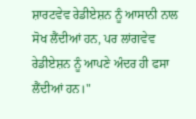ਸ਼ਾਰਟਵੇਵ ਰੇਡੀਏਸ਼ਨ ਨੂੰ ਆਸਾਨੀ ਨਾਲ ਸੋਖ ਲੈਂਦੀਆਂ ਹਨ, ਪਰ ਲਾਂਗਵੇਵ ਰੇਡੀਏਸ਼ਨ ਨੂੰ ਆਪਣੇ ਅੰਦਰ ਹੀ ਫਸਾ ਲੈਂਦੀਆਂ ਹਨ।"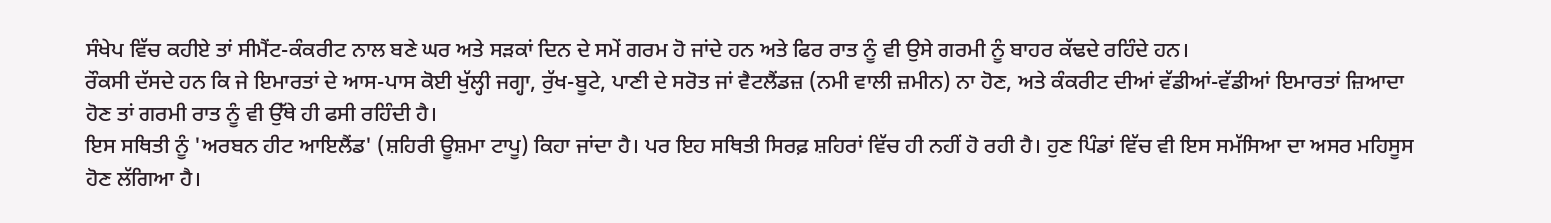ਸੰਖੇਪ ਵਿੱਚ ਕਹੀਏ ਤਾਂ ਸੀਮੈਂਟ-ਕੰਕਰੀਟ ਨਾਲ ਬਣੇ ਘਰ ਅਤੇ ਸੜਕਾਂ ਦਿਨ ਦੇ ਸਮੇਂ ਗਰਮ ਹੋ ਜਾਂਦੇ ਹਨ ਅਤੇ ਫਿਰ ਰਾਤ ਨੂੰ ਵੀ ਉਸੇ ਗਰਮੀ ਨੂੰ ਬਾਹਰ ਕੱਢਦੇ ਰਹਿੰਦੇ ਹਨ।
ਰੌਕਸੀ ਦੱਸਦੇ ਹਨ ਕਿ ਜੇ ਇਮਾਰਤਾਂ ਦੇ ਆਸ-ਪਾਸ ਕੋਈ ਖੁੱਲ੍ਹੀ ਜਗ੍ਹਾ, ਰੁੱਖ-ਬੂਟੇ, ਪਾਣੀ ਦੇ ਸਰੋਤ ਜਾਂ ਵੈਟਲੈਂਡਜ਼ (ਨਮੀ ਵਾਲੀ ਜ਼ਮੀਨ) ਨਾ ਹੋਣ, ਅਤੇ ਕੰਕਰੀਟ ਦੀਆਂ ਵੱਡੀਆਂ-ਵੱਡੀਆਂ ਇਮਾਰਤਾਂ ਜ਼ਿਆਦਾ ਹੋਣ ਤਾਂ ਗਰਮੀ ਰਾਤ ਨੂੰ ਵੀ ਉੱਥੇ ਹੀ ਫਸੀ ਰਹਿੰਦੀ ਹੈ।
ਇਸ ਸਥਿਤੀ ਨੂੰ 'ਅਰਬਨ ਹੀਟ ਆਇਲੈਂਡ' (ਸ਼ਹਿਰੀ ਊਸ਼ਮਾ ਟਾਪੂ) ਕਿਹਾ ਜਾਂਦਾ ਹੈ। ਪਰ ਇਹ ਸਥਿਤੀ ਸਿਰਫ਼ ਸ਼ਹਿਰਾਂ ਵਿੱਚ ਹੀ ਨਹੀਂ ਹੋ ਰਹੀ ਹੈ। ਹੁਣ ਪਿੰਡਾਂ ਵਿੱਚ ਵੀ ਇਸ ਸਮੱਸਿਆ ਦਾ ਅਸਰ ਮਹਿਸੂਸ ਹੋਣ ਲੱਗਿਆ ਹੈ।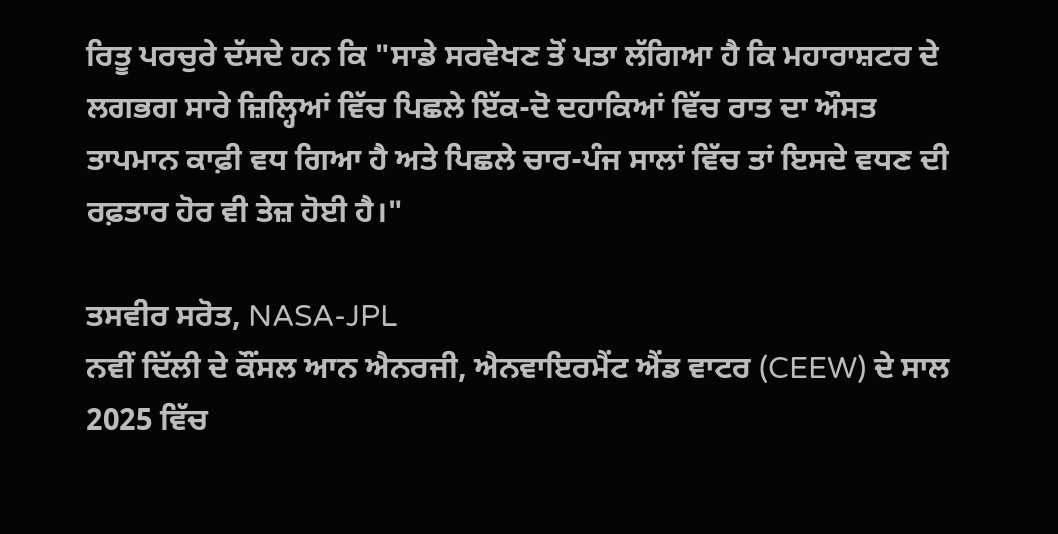ਰਿਤੂ ਪਰਚੁਰੇ ਦੱਸਦੇ ਹਨ ਕਿ "ਸਾਡੇ ਸਰਵੇਖਣ ਤੋਂ ਪਤਾ ਲੱਗਿਆ ਹੈ ਕਿ ਮਹਾਰਾਸ਼ਟਰ ਦੇ ਲਗਭਗ ਸਾਰੇ ਜ਼ਿਲ੍ਹਿਆਂ ਵਿੱਚ ਪਿਛਲੇ ਇੱਕ-ਦੋ ਦਹਾਕਿਆਂ ਵਿੱਚ ਰਾਤ ਦਾ ਔਸਤ ਤਾਪਮਾਨ ਕਾਫ਼ੀ ਵਧ ਗਿਆ ਹੈ ਅਤੇ ਪਿਛਲੇ ਚਾਰ-ਪੰਜ ਸਾਲਾਂ ਵਿੱਚ ਤਾਂ ਇਸਦੇ ਵਧਣ ਦੀ ਰਫ਼ਤਾਰ ਹੋਰ ਵੀ ਤੇਜ਼ ਹੋਈ ਹੈ।"

ਤਸਵੀਰ ਸਰੋਤ, NASA-JPL
ਨਵੀਂ ਦਿੱਲੀ ਦੇ ਕੌਂਸਲ ਆਨ ਐਨਰਜੀ, ਐਨਵਾਇਰਮੈਂਟ ਐਂਡ ਵਾਟਰ (CEEW) ਦੇ ਸਾਲ 2025 ਵਿੱਚ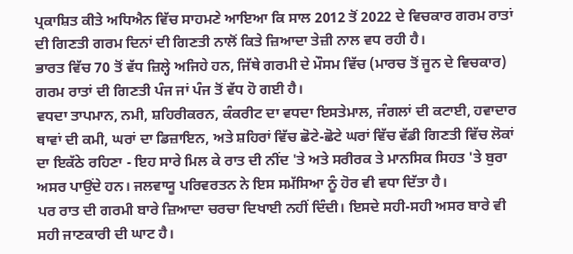ਪ੍ਰਕਾਸ਼ਿਤ ਕੀਤੇ ਅਧਿਐਨ ਵਿੱਚ ਸਾਹਮਣੇ ਆਇਆ ਕਿ ਸਾਲ 2012 ਤੋਂ 2022 ਦੇ ਵਿਚਕਾਰ ਗਰਮ ਰਾਤਾਂ ਦੀ ਗਿਣਤੀ ਗਰਮ ਦਿਨਾਂ ਦੀ ਗਿਣਤੀ ਨਾਲੋਂ ਕਿਤੇ ਜ਼ਿਆਦਾ ਤੇਜ਼ੀ ਨਾਲ ਵਧ ਰਹੀ ਹੈ।
ਭਾਰਤ ਵਿੱਚ 70 ਤੋਂ ਵੱਧ ਜ਼ਿਲ੍ਹੇ ਅਜਿਹੇ ਹਨ, ਜਿੱਥੇ ਗਰਮੀ ਦੇ ਮੌਸਮ ਵਿੱਚ (ਮਾਰਚ ਤੋਂ ਜੂਨ ਦੇ ਵਿਚਕਾਰ) ਗਰਮ ਰਾਤਾਂ ਦੀ ਗਿਣਤੀ ਪੰਜ ਜਾਂ ਪੰਜ ਤੋਂ ਵੱਧ ਹੋ ਗਈ ਹੈ।
ਵਧਦਾ ਤਾਪਮਾਨ, ਨਮੀ, ਸ਼ਹਿਰੀਕਰਨ, ਕੰਕਰੀਟ ਦਾ ਵਧਦਾ ਇਸਤੇਮਾਲ, ਜੰਗਲਾਂ ਦੀ ਕਟਾਈ, ਹਵਾਦਾਰ ਥਾਵਾਂ ਦੀ ਕਮੀ, ਘਰਾਂ ਦਾ ਡਿਜ਼ਾਇਨ, ਅਤੇ ਸ਼ਹਿਰਾਂ ਵਿੱਚ ਛੋਟੇ-ਛੋਟੇ ਘਰਾਂ ਵਿੱਚ ਵੱਡੀ ਗਿਣਤੀ ਵਿੱਚ ਲੋਕਾਂ ਦਾ ਇਕੱਠੇ ਰਹਿਣਾ - ਇਹ ਸਾਰੇ ਮਿਲ ਕੇ ਰਾਤ ਦੀ ਨੀਂਦ 'ਤੇ ਅਤੇ ਸਰੀਰਕ ਤੇ ਮਾਨਸਿਕ ਸਿਹਤ 'ਤੇ ਬੁਰਾ ਅਸਰ ਪਾਉਂਦੇ ਹਨ। ਜਲਵਾਯੂ ਪਰਿਵਰਤਨ ਨੇ ਇਸ ਸਮੱਸਿਆ ਨੂੰ ਹੋਰ ਵੀ ਵਧਾ ਦਿੱਤਾ ਹੈ।
ਪਰ ਰਾਤ ਦੀ ਗਰਮੀ ਬਾਰੇ ਜ਼ਿਆਦਾ ਚਰਚਾ ਦਿਖਾਈ ਨਹੀਂ ਦਿੰਦੀ। ਇਸਦੇ ਸਹੀ-ਸਹੀ ਅਸਰ ਬਾਰੇ ਵੀ ਸਹੀ ਜਾਣਕਾਰੀ ਦੀ ਘਾਟ ਹੈ।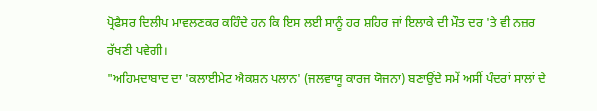ਪ੍ਰੋਫੈਸਰ ਦਿਲੀਪ ਮਾਵਲਣਕਰ ਕਹਿੰਦੇ ਹਨ ਕਿ ਇਸ ਲਈ ਸਾਨੂੰ ਹਰ ਸ਼ਹਿਰ ਜਾਂ ਇਲਾਕੇ ਦੀ ਮੌਤ ਦਰ 'ਤੇ ਵੀ ਨਜ਼ਰ ਰੱਖਣੀ ਪਵੇਗੀ।
"ਅਹਿਮਦਾਬਾਦ ਦਾ 'ਕਲਾਈਮੇਟ ਐਕਸ਼ਨ ਪਲਾਨ' (ਜਲਵਾਯੂ ਕਾਰਜ ਯੋਜਨਾ) ਬਣਾਉਂਦੇ ਸਮੇਂ ਅਸੀਂ ਪੰਦਰਾਂ ਸਾਲਾਂ ਦੇ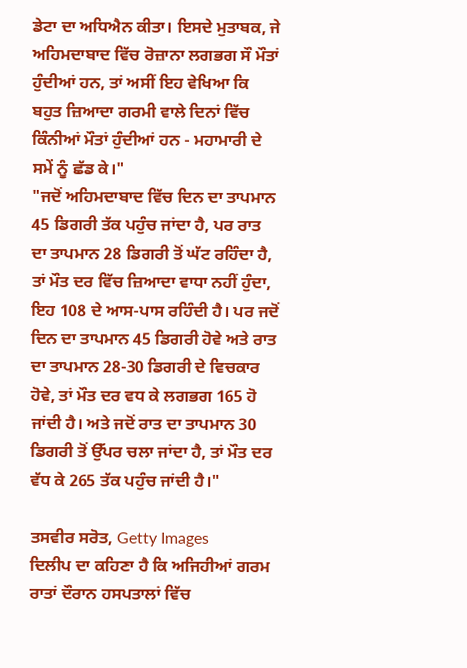ਡੇਟਾ ਦਾ ਅਧਿਐਨ ਕੀਤਾ। ਇਸਦੇ ਮੁਤਾਬਕ, ਜੇ ਅਹਿਮਦਾਬਾਦ ਵਿੱਚ ਰੋਜ਼ਾਨਾ ਲਗਭਗ ਸੌ ਮੌਤਾਂ ਹੁੰਦੀਆਂ ਹਨ, ਤਾਂ ਅਸੀਂ ਇਹ ਵੇਖਿਆ ਕਿ ਬਹੁਤ ਜ਼ਿਆਦਾ ਗਰਮੀ ਵਾਲੇ ਦਿਨਾਂ ਵਿੱਚ ਕਿੰਨੀਆਂ ਮੌਤਾਂ ਹੁੰਦੀਆਂ ਹਨ - ਮਹਾਮਾਰੀ ਦੇ ਸਮੇਂ ਨੂੰ ਛੱਡ ਕੇ।"
"ਜਦੋਂ ਅਹਿਮਦਾਬਾਦ ਵਿੱਚ ਦਿਨ ਦਾ ਤਾਪਮਾਨ 45 ਡਿਗਰੀ ਤੱਕ ਪਹੁੰਚ ਜਾਂਦਾ ਹੈ, ਪਰ ਰਾਤ ਦਾ ਤਾਪਮਾਨ 28 ਡਿਗਰੀ ਤੋਂ ਘੱਟ ਰਹਿੰਦਾ ਹੈ, ਤਾਂ ਮੌਤ ਦਰ ਵਿੱਚ ਜ਼ਿਆਦਾ ਵਾਧਾ ਨਹੀਂ ਹੁੰਦਾ, ਇਹ 108 ਦੇ ਆਸ-ਪਾਸ ਰਹਿੰਦੀ ਹੈ। ਪਰ ਜਦੋਂ ਦਿਨ ਦਾ ਤਾਪਮਾਨ 45 ਡਿਗਰੀ ਹੋਵੇ ਅਤੇ ਰਾਤ ਦਾ ਤਾਪਮਾਨ 28-30 ਡਿਗਰੀ ਦੇ ਵਿਚਕਾਰ ਹੋਵੇ, ਤਾਂ ਮੌਤ ਦਰ ਵਧ ਕੇ ਲਗਭਗ 165 ਹੋ ਜਾਂਦੀ ਹੈ। ਅਤੇ ਜਦੋਂ ਰਾਤ ਦਾ ਤਾਪਮਾਨ 30 ਡਿਗਰੀ ਤੋਂ ਉੱਪਰ ਚਲਾ ਜਾਂਦਾ ਹੈ, ਤਾਂ ਮੌਤ ਦਰ ਵੱਧ ਕੇ 265 ਤੱਕ ਪਹੁੰਚ ਜਾਂਦੀ ਹੈ।"

ਤਸਵੀਰ ਸਰੋਤ, Getty Images
ਦਿਲੀਪ ਦਾ ਕਹਿਣਾ ਹੈ ਕਿ ਅਜਿਹੀਆਂ ਗਰਮ ਰਾਤਾਂ ਦੌਰਾਨ ਹਸਪਤਾਲਾਂ ਵਿੱਚ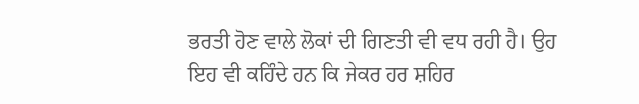ਭਰਤੀ ਹੋਣ ਵਾਲੇ ਲੋਕਾਂ ਦੀ ਗਿਣਤੀ ਵੀ ਵਧ ਰਹੀ ਹੈ। ਉਹ ਇਹ ਵੀ ਕਹਿੰਦੇ ਹਨ ਕਿ ਜੇਕਰ ਹਰ ਸ਼ਹਿਰ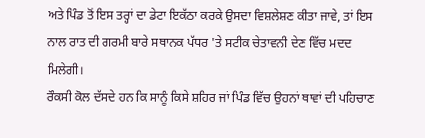ਅਤੇ ਪਿੰਡ ਤੋਂ ਇਸ ਤਰ੍ਹਾਂ ਦਾ ਡੇਟਾ ਇਕੱਠਾ ਕਰਕੇ ਉਸਦਾ ਵਿਸ਼ਲੇਸ਼ਣ ਕੀਤਾ ਜਾਵੇ, ਤਾਂ ਇਸ ਨਾਲ ਰਾਤ ਦੀ ਗਰਮੀ ਬਾਰੇ ਸਥਾਨਕ ਪੱਧਰ 'ਤੇ ਸਟੀਕ ਚੇਤਾਵਨੀ ਦੇਣ ਵਿੱਚ ਮਦਦ ਮਿਲੇਗੀ।
ਰੌਕਸੀ ਕੋਲ ਦੱਸਦੇ ਹਨ ਕਿ ਸਾਨੂੰ ਕਿਸੇ ਸ਼ਹਿਰ ਜਾਂ ਪਿੰਡ ਵਿੱਚ ਉਹਨਾਂ ਥਾਵਾਂ ਦੀ ਪਹਿਚਾਣ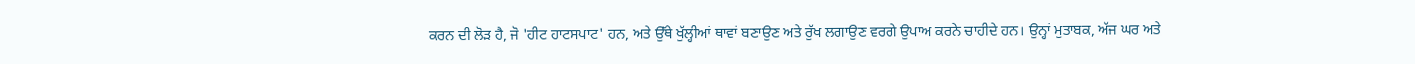ਕਰਨ ਦੀ ਲੋੜ ਹੈ, ਜੋ 'ਹੀਟ ਹਾਟਸਪਾਟ' ਹਨ, ਅਤੇ ਉੱਥੇ ਖੁੱਲ੍ਹੀਆਂ ਥਾਵਾਂ ਬਣਾਉਣ ਅਤੇ ਰੁੱਖ ਲਗਾਉਣ ਵਰਗੇ ਉਪਾਅ ਕਰਨੇ ਚਾਹੀਦੇ ਹਨ। ਉਨ੍ਹਾਂ ਮੁਤਾਬਕ, ਅੱਜ ਘਰ ਅਤੇ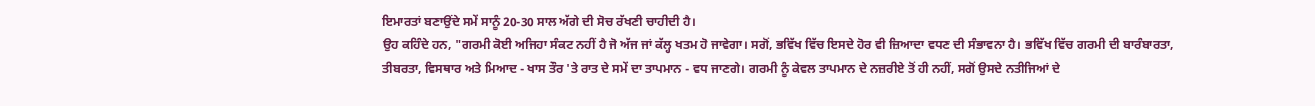ਇਮਾਰਤਾਂ ਬਣਾਉਂਦੇ ਸਮੇਂ ਸਾਨੂੰ 20-30 ਸਾਲ ਅੱਗੇ ਦੀ ਸੋਚ ਰੱਖਣੀ ਚਾਹੀਦੀ ਹੈ।
ਉਹ ਕਹਿੰਦੇ ਹਨ, "ਗਰਮੀ ਕੋਈ ਅਜਿਹਾ ਸੰਕਟ ਨਹੀਂ ਹੈ ਜੋ ਅੱਜ ਜਾਂ ਕੱਲ੍ਹ ਖਤਮ ਹੋ ਜਾਵੇਗਾ। ਸਗੋਂ, ਭਵਿੱਖ ਵਿੱਚ ਇਸਦੇ ਹੋਰ ਵੀ ਜ਼ਿਆਦਾ ਵਧਣ ਦੀ ਸੰਭਾਵਨਾ ਹੈ। ਭਵਿੱਖ ਵਿੱਚ ਗਰਮੀ ਦੀ ਬਾਰੰਬਾਰਤਾ, ਤੀਬਰਤਾ, ਵਿਸਥਾਰ ਅਤੇ ਮਿਆਦ - ਖਾਸ ਤੌਰ 'ਤੇ ਰਾਤ ਦੇ ਸਮੇਂ ਦਾ ਤਾਪਮਾਨ - ਵਧ ਜਾਣਗੇ। ਗਰਮੀ ਨੂੰ ਕੇਵਲ ਤਾਪਮਾਨ ਦੇ ਨਜ਼ਰੀਏ ਤੋਂ ਹੀ ਨਹੀਂ, ਸਗੋਂ ਉਸਦੇ ਨਤੀਜਿਆਂ ਦੇ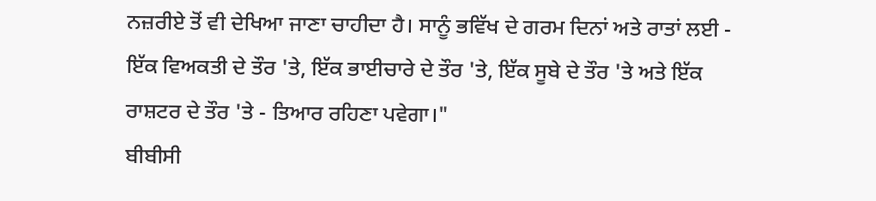ਨਜ਼ਰੀਏ ਤੋਂ ਵੀ ਦੇਖਿਆ ਜਾਣਾ ਚਾਹੀਦਾ ਹੈ। ਸਾਨੂੰ ਭਵਿੱਖ ਦੇ ਗਰਮ ਦਿਨਾਂ ਅਤੇ ਰਾਤਾਂ ਲਈ - ਇੱਕ ਵਿਅਕਤੀ ਦੇ ਤੌਰ 'ਤੇ, ਇੱਕ ਭਾਈਚਾਰੇ ਦੇ ਤੌਰ 'ਤੇ, ਇੱਕ ਸੂਬੇ ਦੇ ਤੌਰ 'ਤੇ ਅਤੇ ਇੱਕ ਰਾਸ਼ਟਰ ਦੇ ਤੌਰ 'ਤੇ - ਤਿਆਰ ਰਹਿਣਾ ਪਵੇਗਾ।"
ਬੀਬੀਸੀ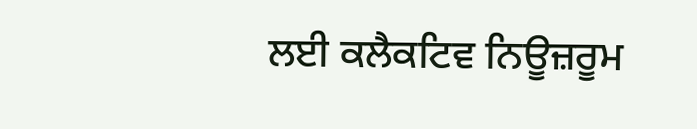ਲਈ ਕਲੈਕਟਿਵ ਨਿਊਜ਼ਰੂਮ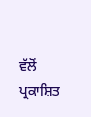ਵੱਲੋਂ ਪ੍ਰਕਾਸ਼ਿਤ